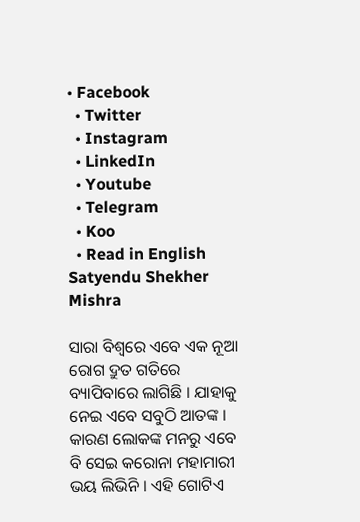• Facebook
  • Twitter
  • Instagram
  • LinkedIn
  • Youtube
  • Telegram
  • Koo
  • Read in English
Satyendu Shekher Mishra

ସାରା ବିଶ୍ୱରେ ଏବେ ଏକ ନୂଆ ରୋଗ ଦ୍ରୁତ ଗତିରେ ବ୍ୟାପିବାରେ ଲାଗିଛି । ଯାହାକୁ ନେଇ ଏବେ ସବୁଠି ଆତଙ୍କ । କାରଣ ଲୋକଙ୍କ ମନରୁ ଏବେ ବି ସେଇ କରୋନା ମହାମାରୀ ଭୟ ଲିଭିନି । ଏହି ଗୋଟିଏ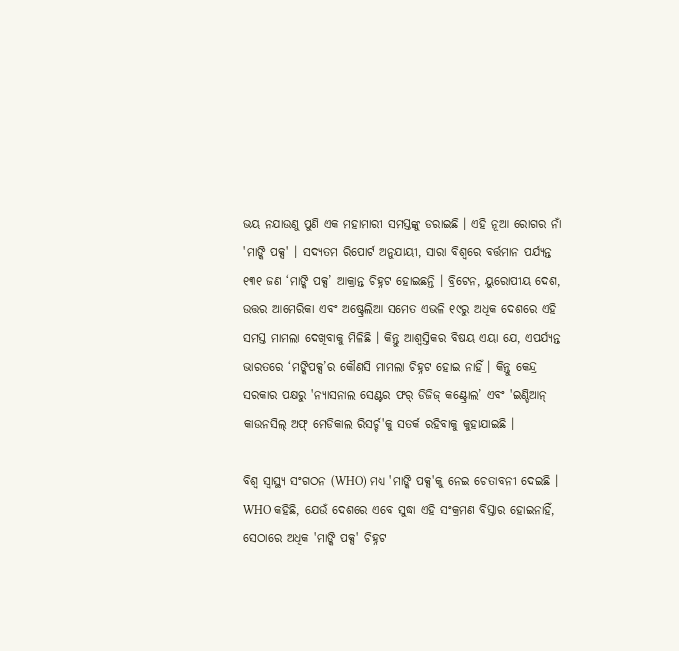ଭୟ ନଯାଉଣୁ ପୁଣି ଏକ ମହାମାରୀ ସମସ୍ତଙ୍କୁ ଡରାଇଛି । ଏହି ନୂଆ ରୋଗର ନାଁ 'ମାଙ୍କି ପକ୍ସ' । ସଦ୍ୟତମ ରିପୋର୍ଟ ଅନୁଯାୟୀ, ସାରା ବିଶ୍ୱରେ ବର୍ତ୍ତମାନ ପର୍ଯ୍ୟନ୍ତ ୧୩୧ ଜଣ ‘ମାଙ୍କି ପକ୍ସ’ ଆକ୍ରାନ୍ତ ଚିହ୍ନଟ ହୋଇଛନ୍ତି । ବ୍ରିଟେନ, ୟୁରୋପୀୟ ଦେଶ, ଉତ୍ତର ଆମେରିକା ଏବଂ ଅଷ୍ଟ୍ରେଲିଆ ସମେତ ଏଭଳି ୧୯ରୁ ଅଧିକ ଦେଶରେ ଏହି ସମସ୍ତ ମାମଲା ଦେଖିବାକୁ ମିଳିଛି । କିନ୍ତୁ ଆଶ୍ୱସ୍ତିକର ବିଷୟ ଏୟା ଯେ, ଏପର୍ଯ୍ୟନ୍ତ ଭାରତରେ ‘ମଙ୍କିପକ୍ସ’ର କୌଣସି ମାମଲା ଚିହ୍ନଟ ହୋଇ ନାହିଁ । କିନ୍ତୁ କେନ୍ଦ୍ର ସରକାର ପକ୍ଷରୁ 'ନ୍ୟାସନାଲ ସେଣ୍ଟର ଫର୍‌ ଡିଜିଜ୍‌ କଣ୍ଟ୍ରୋଲ’ ଏବଂ 'ଇଣ୍ଡିଆନ୍ କାଉନସିଲ୍ ଅଫ୍ ମେଡିକାଲ ରିସର୍ଚ୍ଚ'କୁ ସତର୍କ ରହିବାକୁ କୁହାଯାଇଛି ।

ବିଶ୍ୱ ସ୍ୱାସ୍ଥ୍ୟ ସଂଗଠନ (WHO) ମଧ୍ୟ 'ମାଙ୍କି ପକ୍ସ'କୁ ନେଇ ଚେତାବନୀ ଦେଇଛି । WHO କହିଛି, ଯେଉଁ ଦେଶରେ ଏବେ ସୁଦ୍ଧା ଏହି ସଂକ୍ରମଣ ବିସ୍ତାର ହୋଇନାହିଁ, ସେଠାରେ ଅଧିକ 'ମାଙ୍କି ପକ୍ସ' ଚିହ୍ନଟ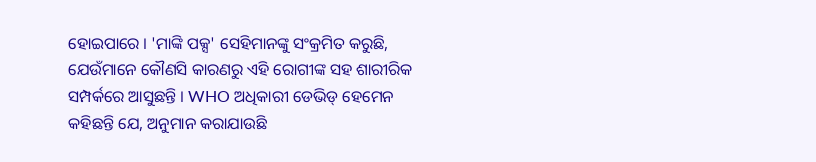ହୋଇପାରେ । 'ମାଙ୍କି ପକ୍ସ' ସେହିମାନଙ୍କୁ ସଂକ୍ରମିତ କରୁଛି, ଯେଉଁମାନେ କୌଣସି କାରଣରୁ ଏହି ରୋଗୀଙ୍କ ସହ ଶାରୀରିକ ସମ୍ପର୍କରେ ଆସୁଛନ୍ତି । WHO ଅଧିକାରୀ ଡେଭିଡ୍‌ ହେମେନ କହିଛନ୍ତି ଯେ, ଅନୁମାନ କରାଯାଉଛି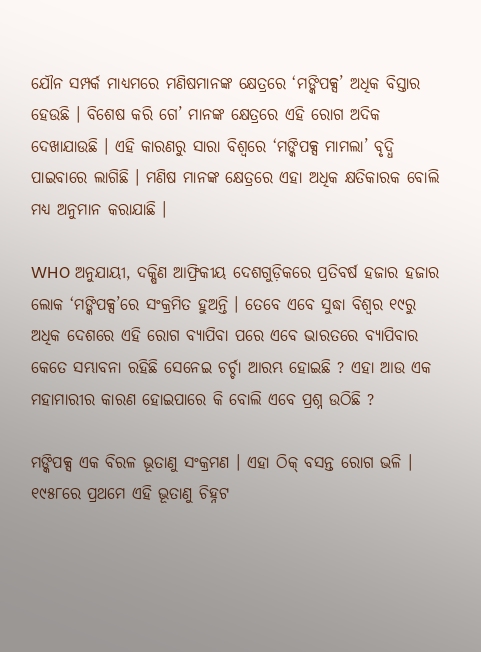ଯୌନ ସମ୍ପର୍କ ମାଧ୍ୟମରେ ମଣିଷମାନଙ୍କ କ୍ଷେତ୍ରରେ ‘ମଙ୍କିପକ୍ସ’ ଅଧିକ ବିସ୍ତାର ହେଉଛି । ‍ବିଶେଷ କରି ଗେ’ ମାନଙ୍କ କ୍ଷେତ୍ରରେ ଏହି ରୋଗ ଅଦିକ ଦେଖାଯାଉଛି । ଏହି କାରଣରୁ ସାରା ବିଶ୍ୱରେ ‘ମଙ୍କିପକ୍ସ ମାମଲା’ ବୃଦ୍ଧି ପାଇବାରେ ଲାଗିଛି । ମଣିଷ ମାନଙ୍କ କ୍ଷେତ୍ରରେ ଏହା ଅଧିକ କ୍ଷତିକାରକ ବୋଲି ମଧ୍ୟ ଅନୁମାନ କରାଯାଛି ।

WHO ଅନୁଯାୟୀ, ଦକ୍ଷିଣ ଆଫ୍ରିକୀୟ ଦେଶଗୁଡ଼ିକରେ ପ୍ରତିବର୍ଷ ହଜାର ହଜାର ଲୋକ ‘ମଙ୍କିପକ୍ସ’ରେ ସଂକ୍ରମିତ ହୁଅନ୍ତି । ତେବେ ଏବେ ସୁଦ୍ଧା ବିଶ୍ୱର ୧୯ରୁ ଅଧିକ ଦେଶରେ ଏହି ରୋଗ ବ୍ୟାପିବା ପରେ ଏବେ ଭାରତରେ ବ୍ୟାପିବାର କେତେ ସମ୍ଭାବନା ରହିଛି ସେନେଇ ଚର୍ଚ୍ଚା ଆରମ୍ଭ ହୋଇଛି ? ଏହା ଆଉ ଏକ ମହାମାରୀର କାରଣ ହୋଇପାରେ କି ବୋଲି ଏବେ ପ୍ରଶ୍ନ ଉଠିଛି ?

ମଙ୍କିପକ୍ସ ଏକ ବିରଳ ଭୂତାଣୁ ସଂକ୍ରମଣ । ଏହା ଠିକ୍ ବସନ୍ତ ରୋଗ ଭଳି । ୧୯୫୮ରେ ପ୍ରଥମେ ଏହି ଭୂତାଣୁ ଚିହ୍ନଟ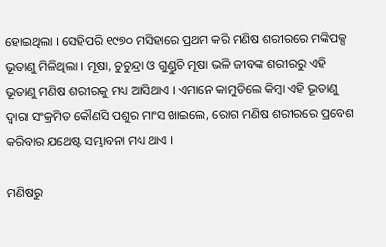ହୋଇଥିଲା । ସେହିପରି ୧୯୭୦ ମସିହାରେ ପ୍ରଥମ କରି ମଣିଷ ଶରୀରରେ ମଙ୍କିପକ୍ସ ଭୂତାଣୁ ମିଳିଥିଲା । ମୂଷା, ଚୁଚୁନ୍ଦ୍ରା ଓ ଗୁଣ୍ଡୁଚି ମୂଷା ଭଳି ଜୀବଙ୍କ ଶରୀରରୁ ଏହି ଭୂତାଣୁ ମଣିଷ ଶରୀରକୁ ମଧ୍ୟ ଆସିଥାଏ । ଏମାନେ କାମୁଡିଲେ କିମ୍ବା ଏହି ଭୂତାଣୁ ଦ୍ୱାରା ସଂକ୍ରମିତ କୌଣସି ପଶୁର ମାଂସ ଖାଇଲେ, ରୋଗ ମଣିଷ ଶରୀରରେ ପ୍ରବେଶ କରିବାର ଯଥେଷ୍ଟ ସମ୍ଭାବନା ମଧ୍ୟ ଥାଏ ।

ମଣିଷରୁ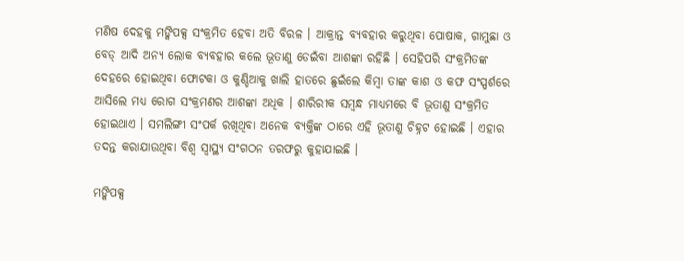ମଣିଷ ଦେହକୁ ମଙ୍କିପକ୍ସ ସଂକ୍ରମିତ ହେବା ଅତି ବିରଳ । ଆକ୍ରାନ୍ତ ବ୍ୟବହାର କରୁଥିବା ପୋଷାକ, ଗାମୁଛା ଓ ବେଡ୍ ଆଦି ଅନ୍ୟ ଲୋକ ବ୍ୟବହାର କଲେ ଭୂତାଣୁ ଡେଇଁବା ଆଶଙ୍କା ରହିଛି । ସେହିପରି ସଂକ୍ରମିତଙ୍କ ଦେହରେ ହୋଇଥିବା ଫୋଟକା ଓ କୁଣ୍ଡିଆକୁ ଖାଲି ହାତରେ ଛୁଇଁଲେ କିମ୍ବା ତାଙ୍କ କାଶ ଓ କଫ ସଂସ୍ପର୍ଶରେ ଆସିଲେ ମଧ୍ୟ ରୋଗ ସଂକ୍ରମଣର ଆଶଙ୍କା ଅଧିକ । ଶାରିରୀକ ସମ୍ବନ୍ଧ ମାଧ୍ୟମରେ ବି ଭୂତାଣୁ ସଂକ୍ରମିତ ହୋଇଥାଏ । ସମଲିଙ୍ଗୀ ସଂପର୍କ ରଖିଥିବା ଅନେକ ବ୍ୟକ୍ତିଙ୍କ ଠାରେ ଏହି ଭୂତାଣୁ ଚିହ୍ନଟ ହୋଇଛି । ଏହାର ତଦନ୍ତ କରାଯାଉଥିବା ବିଶ୍ୱ ସ୍ୱାସ୍ଥ୍ୟ ସଂଗଠନ ତରଫରୁ କୁହାଯାଇଛି ।

ମଙ୍କିପକ୍ସ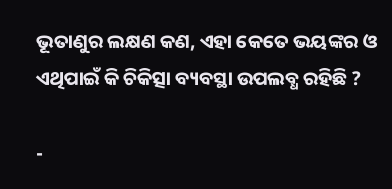ଭୂତାଣୁର ଲକ୍ଷଣ କଣ, ଏହା କେତେ ଭୟଙ୍କର ଓ ଏଥିପାଇଁ କି ଚିକିତ୍ସା ବ୍ୟବସ୍ଥା ଉପଲବ୍ଧ ରହିଛି ?

-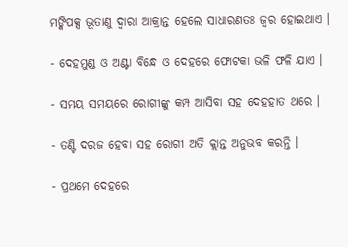ମଙ୍କିପକ୍ସ ଭୂତାଣୁ ଦ୍ୱାରା ଆକ୍ରାନ୍ତ ହେଲେ ସାଧାରଣତଃ ଜ୍ୱର ହୋଇଥାଏ ।

- ଦେହମୁଣ୍ଡ ଓ ଅଣ୍ଟା ବିନ୍ଧେ ଓ ଦେହରେ ଫୋଟକା ଭଳି ଫଳି ଯାଏ ।

- ସମୟ ସମୟରେ ରୋଗୀଙ୍କୁ କମ୍ପ ଆସିବା ସହ ଦେହହାତ ଥରେ ।

- ତଣ୍ଟି ଦରଜ ହେବା ସହ ରୋଗୀ ଅତି କ୍ଲାନ୍ତ ଅନୁଭବ କରନ୍ତି ।

- ପ୍ରଥମେ ଦେହରେ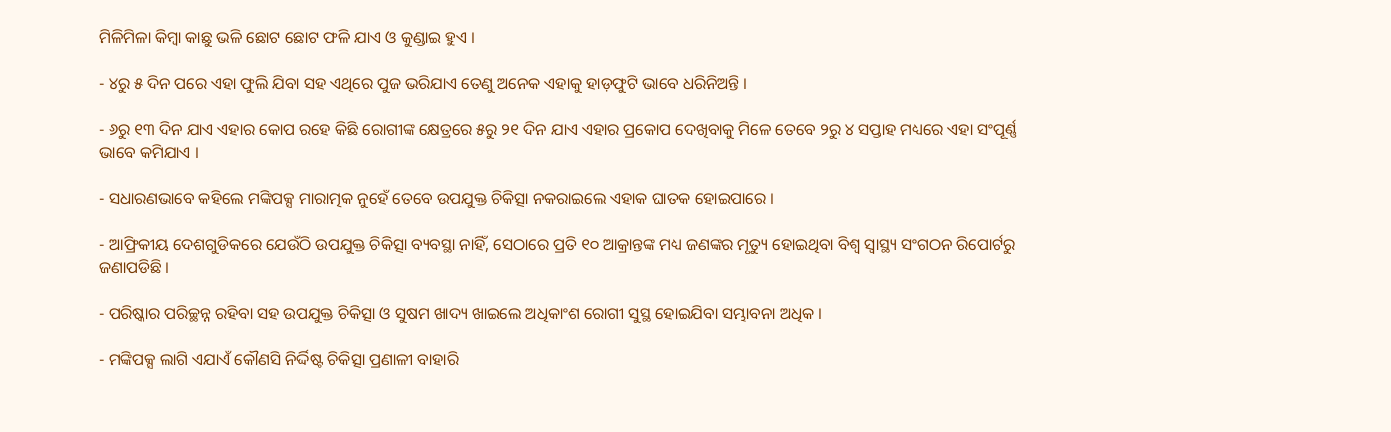ମିଳିମିଳା କିମ୍ବା କାଛୁ ଭଳି ଛୋଟ ଛୋଟ ଫଳି ଯାଏ ଓ କୁଣ୍ଡାଇ ହୁଏ ।

- ୪ରୁ ୫ ଦିନ ପରେ ଏହା ଫୁଲି ଯିବା ସହ ଏଥିରେ ପୁଜ ଭରିଯାଏ ତେଣୁ ଅନେକ ଏହାକୁ ହାଡ଼ଫୁଟି ଭାବେ ଧରିନିଅନ୍ତି ।

- ୬ରୁ ୧୩ ଦିନ ଯାଏ ଏହାର କୋପ ରହେ କିଛି ରୋଗୀଙ୍କ କ୍ଷେତ୍ରରେ ୫ରୁ ୨୧ ଦିନ ଯାଏ ଏହାର ପ୍ରକୋପ ଦେଖିବାକୁ ମିଳେ ତେବେ ୨ରୁ ୪ ସପ୍ତାହ ମଧ୍ୟରେ ଏହା ସଂପୂର୍ଣ୍ଣ ଭାବେ କମିଯାଏ ।

- ସଧାରଣଭାବେ କହିଲେ ମଙ୍କିପକ୍ସ ମାରାତ୍ମକ ନୁହେଁ ତେବେ ଉପଯୁକ୍ତ ଚିକିତ୍ସା ନକରାଇଲେ ଏହାକ ଘାତକ ହୋଇପାରେ ।

- ଆଫ୍ରିକୀୟ ଦେଶଗୁଡିକରେ ଯେଉଁଠି ଉପଯୁକ୍ତ ଚିକିତ୍ସା ବ୍ୟବସ୍ଥା ନାହିଁ, ସେଠାରେ ପ୍ରତି ୧୦ ଆକ୍ରାନ୍ତଙ୍କ ମଧ୍ୟ ଜଣଙ୍କର ମୃତ୍ୟୁ ହୋଇଥିବା ବିଶ୍ୱ ସ୍ୱାସ୍ଥ୍ୟ ସଂଗଠନ ରିପୋର୍ଟରୁ ଜଣାପଡିଛି ।

- ପରିଷ୍କାର ପରିଚ୍ଛନ୍ନ ରହିବା ସହ ଉପଯୁକ୍ତ ଚିକିତ୍ସା ଓ ସୁଷମ ଖାଦ୍ୟ ଖାଇଲେ ଅଧିକାଂଶ ରୋଗୀ ସୁସ୍ଥ ହୋଇଯିବା ସମ୍ଭାବନା ଅଧିକ ।

- ମଙ୍କିପକ୍ସ ଲାଗି ଏଯାଏଁ କୌଣସି ନିର୍ଦ୍ଦିଷ୍ଟ ଚିକିତ୍ସା ପ୍ରଣାଳୀ ବାହାରି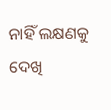ନାହିଁ ଲକ୍ଷଣକୁ ଦେଖି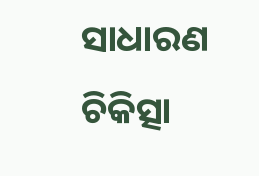ସାଧାରଣ ଚିକିତ୍ସା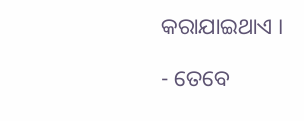କରାଯାଇଥାଏ ।

- ତେବେ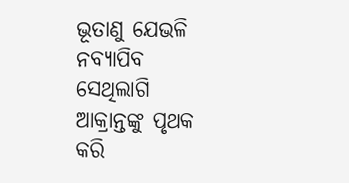ଭୂତାଣୁ ଯେଭଳି ନବ୍ୟାପିବ ସେଥିଲାଗି ଆକ୍ରାନ୍ତଙ୍କୁ ପୃଥକ କରି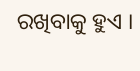ରଖିବାକୁ ହୁଏ ।